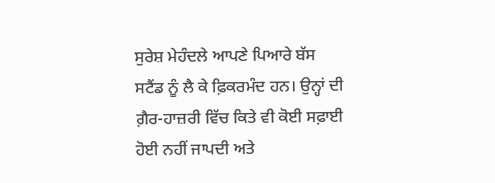ਸੁਰੇਸ਼ ਮੇਹੰਦਲੇ ਆਪਣੇ ਪਿਆਰੇ ਬੱਸ ਸਟੈਂਡ ਨੂੰ ਲੈ ਕੇ ਫ਼ਿਕਰਮੰਦ ਹਨ। ਉਨ੍ਹਾਂ ਦੀ ਗ਼ੈਰ-ਹਾਜ਼ਰੀ ਵਿੱਚ ਕਿਤੇ ਵੀ ਕੋਈ ਸਫ਼ਾਈ ਹੋਈ ਨਹੀਂ ਜਾਪਦੀ ਅਤੇ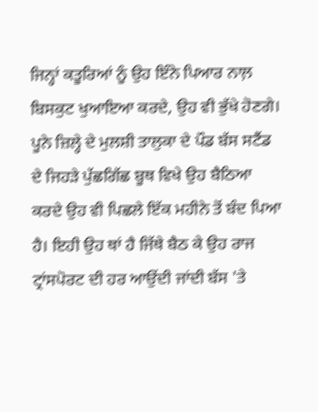ਜਿਨ੍ਹਾਂ ਕਤੂਰਿਆਂ ਨੂੰ ਉਹ ਇੰਨੇ ਪਿਆਰ ਨਾਲ਼ ਬਿਸਕੁਟ ਖੁਆਇਆ ਕਰਦੇ, ਉਹ ਵੀ ਭੁੱਖੇ ਹੋਣਗੇ। ਪੂਨੇ ਜ਼ਿਲ੍ਹੇ ਦੇ ਮੁਲਸ਼ੀ ਤਾਲੁਕਾ ਦੇ ਪੌਡ ਬੱਸ ਸਟੈਂਡ ਦੇ ਜਿਹੜੇ ਪੁੱਛਗਿੱਛ ਬੂਥ ਵਿਖੇ ਉਹ ਬੈਠਿਆ ਕਰਦੇ ਉਹ ਵੀ ਪਿਛਲੇ ਇੱਕ ਮਹੀਨੇ ਤੋਂ ਬੰਦ ਪਿਆ ਹੈ। ਇਹੀ ਉਹ ਥਾਂ ਹੈ ਜਿੱਥੇ ਬੈਠ ਕੇ ਉਹ ਰਾਜ ਟ੍ਰਾਂਸਪੋਰਟ ਦੀ ਹਰ ਆਉਂਦੀ ਜਾਂਦੀ ਬੱਸ 'ਤੇ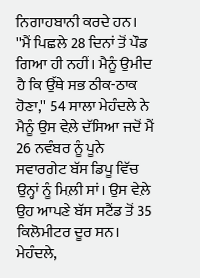ਨਿਗਾਹਬਾਨੀ ਕਰਦੇ ਹਨ।
''ਮੈਂ ਪਿਛਲੇ 28 ਦਿਨਾਂ ਤੋਂ ਪੌਡ ਗਿਆ ਹੀ ਨਹੀਂ। ਮੈਨੂੰ ਉਮੀਦ ਹੈ ਕਿ ਉੱਥੇ ਸਭ ਠੀਕ-ਠਾਕ ਹੋਣਾ,'' 54 ਸਾਲਾ ਮੇਹੰਦਲੇ ਨੇ ਮੈਨੂੰ ਉਸ ਵੇਲ਼ੇ ਦੱਸਿਆ ਜਦੋਂ ਮੈਂ 26 ਨਵੰਬਰ ਨੂੰ ਪੂਨੇ ਸਵਾਰਗੇਟ ਬੱਸ ਡਿਪੂ ਵਿੱਚ ਉਨ੍ਹਾਂ ਨੂੰ ਮਿਲ਼ੀ ਸਾਂ। ਉਸ ਵੇਲ਼ੇ ਉਹ ਆਪਣੇ ਬੱਸ ਸਟੈਂਡ ਤੋਂ 35 ਕਿਲੋਮੀਟਰ ਦੂਰ ਸਨ। ਮੇਹੰਦਲੇ,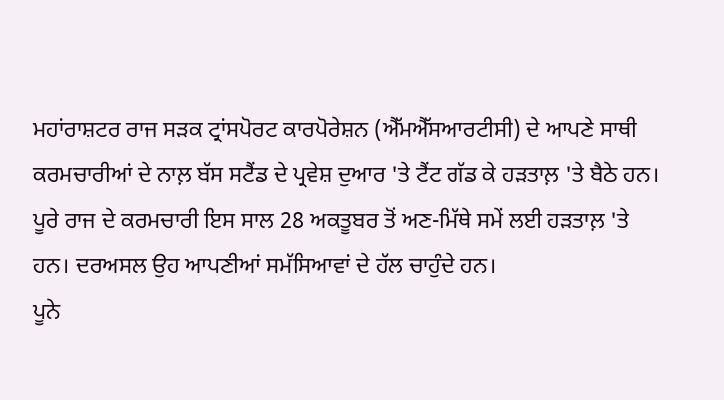ਮਹਾਂਰਾਸ਼ਟਰ ਰਾਜ ਸੜਕ ਟ੍ਰਾਂਸਪੋਰਟ ਕਾਰਪੋਰੇਸ਼ਨ (ਐੱਮਐੱਸਆਰਟੀਸੀ) ਦੇ ਆਪਣੇ ਸਾਥੀ ਕਰਮਚਾਰੀਆਂ ਦੇ ਨਾਲ਼ ਬੱਸ ਸਟੈਂਡ ਦੇ ਪ੍ਰਵੇਸ਼ ਦੁਆਰ 'ਤੇ ਟੈਂਟ ਗੱਡ ਕੇ ਹੜਤਾਲ਼ 'ਤੇ ਬੈਠੇ ਹਨ। ਪੂਰੇ ਰਾਜ ਦੇ ਕਰਮਚਾਰੀ ਇਸ ਸਾਲ 28 ਅਕਤੂਬਰ ਤੋਂ ਅਣ-ਮਿੱਥੇ ਸਮੇਂ ਲਈ ਹੜਤਾਲ਼ 'ਤੇ ਹਨ। ਦਰਅਸਲ ਉਹ ਆਪਣੀਆਂ ਸਮੱਸਿਆਵਾਂ ਦੇ ਹੱਲ ਚਾਹੁੰਦੇ ਹਨ।
ਪੂਨੇ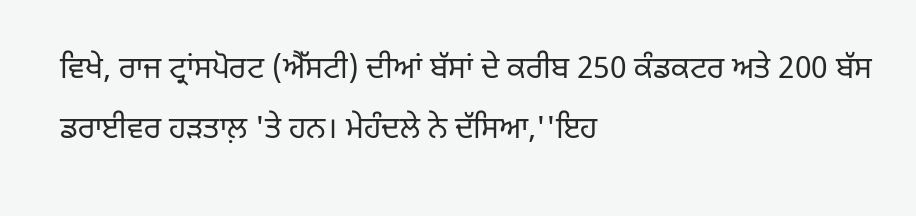ਵਿਖੇ, ਰਾਜ ਟ੍ਰਾਂਸਪੋਰਟ (ਐੱਸਟੀ) ਦੀਆਂ ਬੱਸਾਂ ਦੇ ਕਰੀਬ 250 ਕੰਡਕਟਰ ਅਤੇ 200 ਬੱਸ ਡਰਾਈਵਰ ਹੜਤਾਲ਼ 'ਤੇ ਹਨ। ਮੇਹੰਦਲੇ ਨੇ ਦੱਸਿਆ,''ਇਹ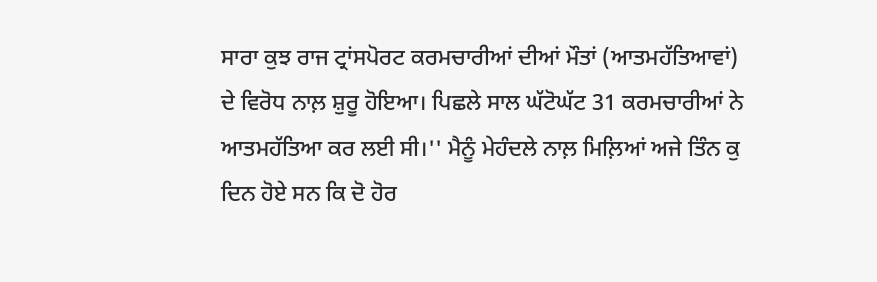ਸਾਰਾ ਕੁਝ ਰਾਜ ਟ੍ਰਾਂਸਪੋਰਟ ਕਰਮਚਾਰੀਆਂ ਦੀਆਂ ਮੌਤਾਂ (ਆਤਮਹੱਤਿਆਵਾਂ) ਦੇ ਵਿਰੋਧ ਨਾਲ਼ ਸ਼ੁਰੂ ਹੋਇਆ। ਪਿਛਲੇ ਸਾਲ ਘੱਟੋਘੱਟ 31 ਕਰਮਚਾਰੀਆਂ ਨੇ ਆਤਮਹੱਤਿਆ ਕਰ ਲਈ ਸੀ।'' ਮੈਨੂੰ ਮੇਹੰਦਲੇ ਨਾਲ਼ ਮਿਲ਼ਿਆਂ ਅਜੇ ਤਿੰਨ ਕੁ ਦਿਨ ਹੋਏ ਸਨ ਕਿ ਦੋ ਹੋਰ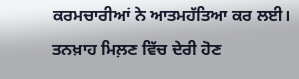ਕਰਮਚਾਰੀਆਂ ਨੇ ਆਤਮਹੱਤਿਆ ਕਰ ਲਈ। ਤਨਖ਼ਾਹ ਮਿਲ਼ਣ ਵਿੱਚ ਦੇਰੀ ਹੋਣ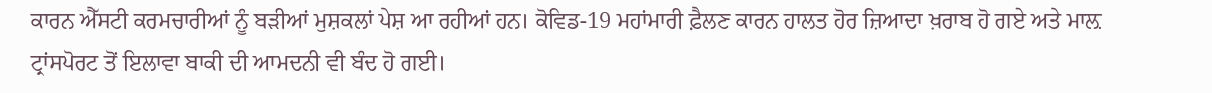ਕਾਰਨ ਐੱਸਟੀ ਕਰਮਚਾਰੀਆਂ ਨੂੰ ਬੜੀਆਂ ਮੁਸ਼ਕਲਾਂ ਪੇਸ਼ ਆ ਰਹੀਆਂ ਹਨ। ਕੋਵਿਡ-19 ਮਹਾਂਮਾਰੀ ਫ਼ੈਲਣ ਕਾਰਨ ਹਾਲਤ ਹੋਰ ਜ਼ਿਆਦਾ ਖ਼ਰਾਬ ਹੋ ਗਏ ਅਤੇ ਮਾਲ਼ ਟ੍ਰਾਂਸਪੋਰਟ ਤੋਂ ਇਲਾਵਾ ਬਾਕੀ ਦੀ ਆਮਦਨੀ ਵੀ ਬੰਦ ਹੋ ਗਈ।